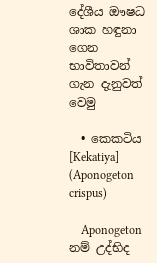දේශීය ඖෂධ ශාක හඳුනා ගෙන භාවිතාවන් ගැන දැනුවත් වෙමු

  • කෙකටිය [Kekatiya] (Aponogeton crispus)

    Aponogeton නම් උද්භිද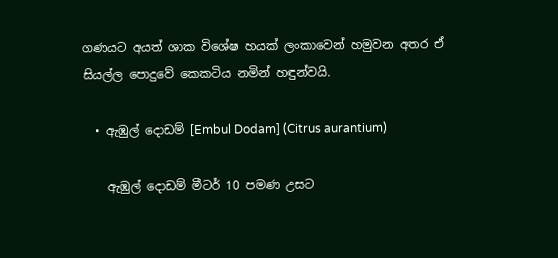ගණයට අයත් ශාක විශේෂ හයක් ලංකාවෙන් හමුවන අතර ඒ සියල්ල පොදුවේ කෙකටිය නමින් හඳුන්වයි.

  • ඇඹුල් දොඩම් [Embul Dodam] (Citrus aurantium)

    ඇඹුල් දොඩම් මීටර් 10 පමණ උසට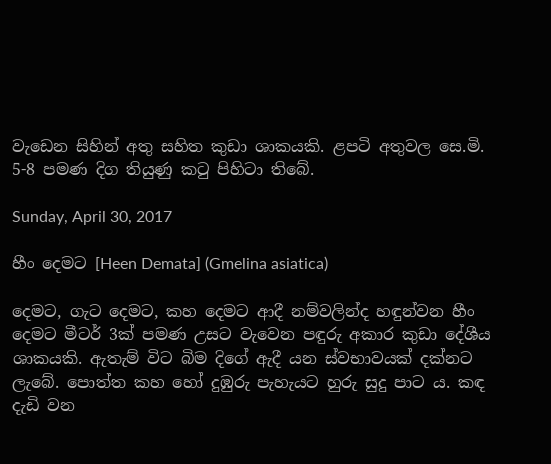වැඩෙන සිහින් අතු සහිත කුඩා ශාකයකි. ළපටි අතුවල සෙ.මි. 5-8 පමණ දිග තියුණු කටු පිහිටා තිබේ.

Sunday, April 30, 2017

හීං දෙමට [Heen Demata] (Gmelina asiatica)

දෙමට, ගැට දෙමට, කහ දෙමට ආදී නම්වලින්ද හඳුන්වන හීං දෙමට මීටර් 3ක් පමණ උසට වැවෙන පඳුරු අකාර කුඩා දේශීය ශාකයකි. ඇතැම් විට බිම දිගේ ඇදී යන ස්වභාවයක් දක්නට ලැබේ. පොත්ත කහ හෝ දුඹුරු පැහැයට හුරු සුදු පාට ය. කඳ දැඩි වන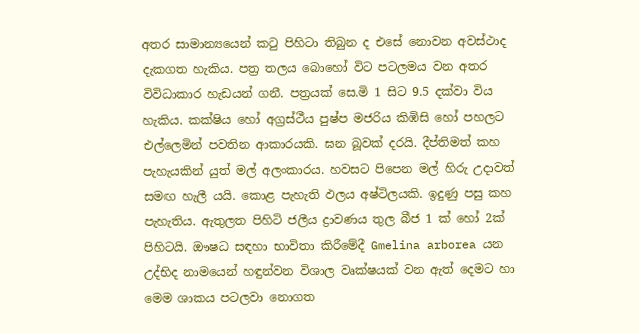අතර සාමාන්‍යයෙන් කටු පිහිටා තිබුන ද එසේ නොවන අවස්ථාද දැකගත හැකිය. පත්‍ර තලය බොහෝ විට පටලමය වන අතර විවිධාකාර හැඩයන් ගනී. පත්‍රයක් සෙ.මි 1 සිට 9.5 දක්වා විය හැකිය. කක්ෂිය හෝ අග්‍රස්ථීය පුෂ්ප මජරිය කිඹිසි හෝ පහලට එල්ලෙමින් පවතින ආකාරයකි. ඝන බූවක් දරයි. දීප්තිමත් කහ පැහැයකින් යුත් මල් අලංකාරය. හවසට පිපෙන මල් හිරු උදාවත් සමඟ හැලී යයි. කොළ පැහැති ඵලය අෂ්ටිලයකි. ඉදුණු පසු කහ පැහැතිය. ඇතුලත පිහිටි ජලීය ද්‍රාවණය තුල බීජ 1 ක් හෝ 2ක් පිහිටයි. ඖෂධ සඳහා භාවිතා කිරීමේදී Gmelina arborea යන උද්භිද නාමයෙන් හඳුන්වන විශාල වෘක්ෂයක් වන ඇත් දෙමට හා මෙම ශාකය පටලවා නොගත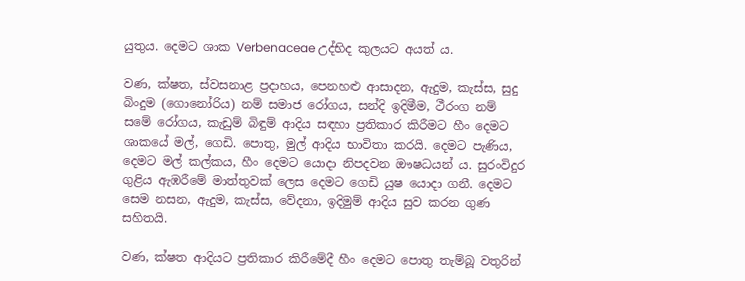යුතුය. දෙමට ශාක Verbenaceae උද්භිද කුලයට අයත් ය.

වණ, ක්ෂත, ස්වසනාළ ප්‍රදාහය, පෙනහළු ආසාදන, ඇදුම, කැස්ස, සුදු බිංදුම (ගොනෝරිය) නම් සමාජ රෝගය, සන්දි ඉදිමීම, ථීරංග නම් සමේ රෝගය, කැඩුම් බිඳුම් ආදිය සඳහා ප්‍රතිකාර කිරීමට හීං දෙමට ශාකයේ මල්, ගෙඩි. පොතු, මුල් ආදිය භාවිතා කරයි. දෙමට පැණිය, දෙමට මල් කල්කය, හීං දෙමට යොදා නිපදවන ඖෂධයන් ය. සුරංවිදුර ගුළිය ඇඹරීමේ මාත්තුවක් ලෙස දෙමට ගෙඩි යුෂ යොදා ගනී. දෙමට සෙම නසන, ඇදුම, කැස්ස, වේදනා, ඉදිමුම් ආදිය සුව කරන ගුණ සහිතයි.

වණ, ක්ෂත ආදියට ප්‍රතිකාර කිරීමේදී හීං දෙමට පොතු තැම්බූ වතුරින්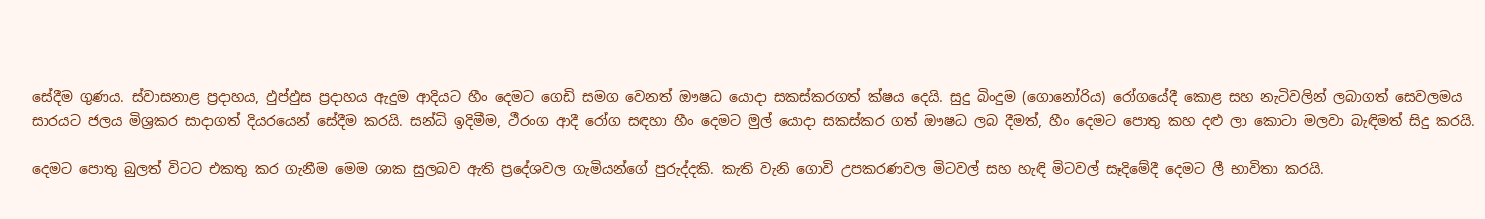සේදීම ගුණය. ස්වාසනාළ ප්‍රදාහය, ඵුප්ඵුස ප්‍රදාහය ඇදුම ආදියට හීං දෙමට ගෙඩි සමග වෙනත් ඖෂධ යොදා සකස්කරගත් ක්ෂය දෙයි. සුදු බිංදුම (ගොනෝරිය) රෝගයේදී කොළ සහ නැටිවලින් ලබාගත් සෙවලමය සාරයට ජලය මිශ්‍රකර සාදාගත් දියරයෙන් සේදීම කරයි. සන්ධි ඉදිමීම, ථීරංග ආදී රෝග සඳහා හීං දෙමට මුල් යොදා සකස්කර ගත් ඖෂධ ලබ දීමත්, හීං දෙමට පොතු කහ දළු ලා කොටා මලවා බැඳිමත් සිදු කරයි.

දෙමට පොතු බුලත් විටට එකතු කර ගැනීම මෙම ශාක සුලබව ඇති ප්‍රදේශවල ගැමියන්ගේ පුරුද්දකි. කැති වැනි ගොවි උපකරණවල මිටවල් සහ හැඳි මිටවල් සෑදිමේදී දෙමට ලී භාවිතා කරයි.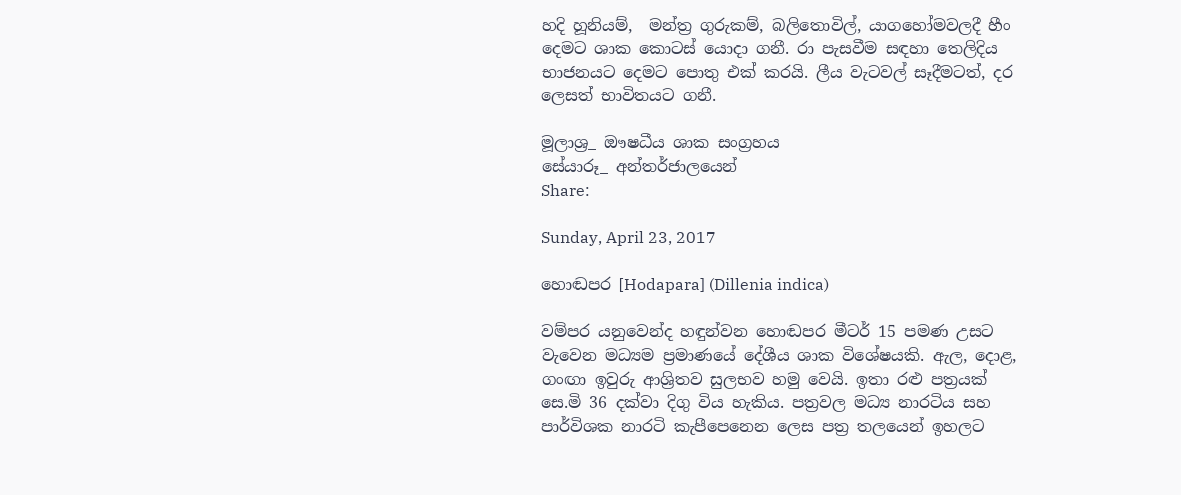හදි හූනියම්,  මන්ත්‍ර ගුරුකම්, බලිතොවිල්, යාගහෝමවලදී හීං දෙමට ශාක කොටස් යොදා ගනී. රා පැසවීම සඳහා තෙලිදිය භාජනයට දෙමට පොතු එක් කරයි. ලීය වැටවල් සෑදීමටත්, දර ලෙසත් භාවිතයට ගනී.

මූලාශ්‍ර_ ඖෂධීය ශාක සංග්‍රහය
සේයාරූ_ අන්තර්ජාලයෙන්
Share:

Sunday, April 23, 2017

හොඬපර [Hodapara] (Dillenia indica)

වම්පර යනුවෙන්ද හඳුන්වන හොඬපර මීටර් 15 පමණ උසට වැවෙන මධ්‍යම ප්‍රමාණයේ දේශීය ශාක විශේෂයකි. ඇල, දොළ, ගංඟා ඉවුරු ආශ්‍රිතව සුලභව හමු වෙයි. ඉතා රළු පත්‍රයක් සෙ.මි 36 දක්වා දිගු විය හැකිය. පත්‍රවල මධ්‍ය නාරටිය සහ පාර්විශක නාරටි කැපීපෙනෙන ලෙස පත්‍ර තලයෙන් ඉහලට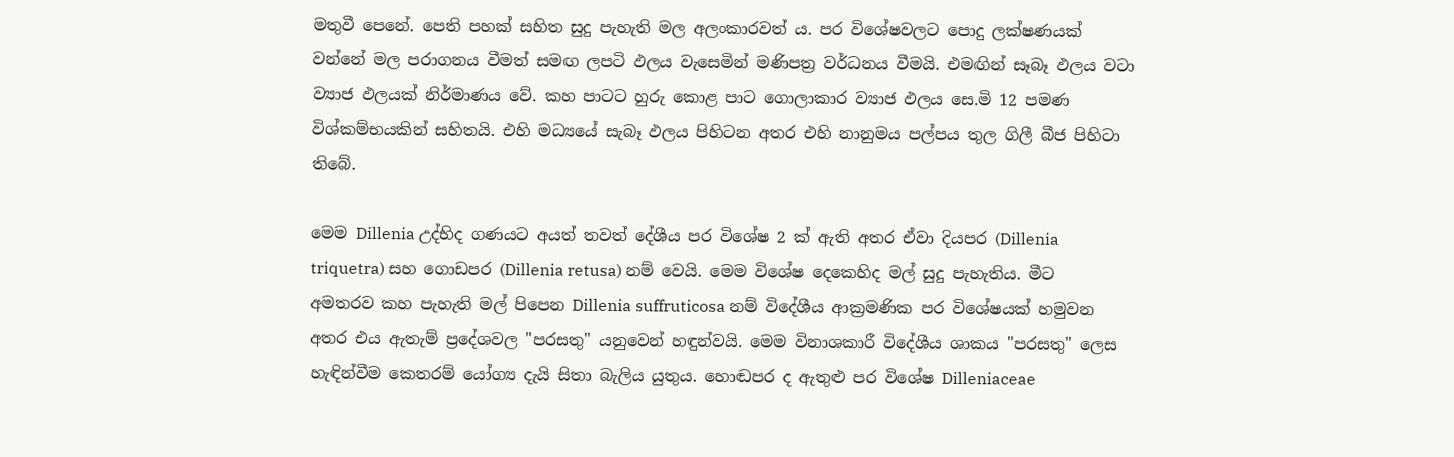මතුවී පෙනේ. පෙති පහක් සහිත සුදු පැහැති මල අලංකාරවත් ය. පර විශේෂවලට පොදු ලක්ෂණයක් වන්නේ මල පරාගනය වීමත් සමඟ ලපටි ඵලය වැසෙමින් මණිපත්‍ර වර්ධනය වීමයි. එමඟින් සෑබෑ ඵලය වටා ව්‍යාජ ඵලයක් නිර්මාණය වේ. කහ පාටට හුරු කොළ පාට ගොලාකාර ව්‍යාජ ඵලය සෙ.මි 12 පමණ විශ්කම්භයකින් සහිතයි. එහි මධ්‍යයේ සැබෑ ඵලය පිහිටන අතර එහි නානුමය පල්පය තුල ගිලී බීජ පිහිටා තිබේ.

මෙම Dillenia උද්භිද ගණයට අයත් තවත් දේශීය පර විශේෂ 2 ක් ඇති අතර ඒවා දියපර (Dillenia triquetra) සහ ගොඩපර (Dillenia retusa) නම් වෙයි. මෙම විශේෂ දෙකෙහිද මල් සුදු පැහැතිය. මීට අමතරව කහ පැහැති මල් පිපෙන Dillenia suffruticosa නම් විදේශීය ආක්‍රමණික පර විශේෂයක් හමුවන අතර එය ඇතැම් ප්‍රදේශවල "පරසතු" යනුවෙන් හඳුන්වයි. මෙම විනාශකාරී විදේශීය ශාකය "පරසතු" ලෙස හැඳින්වීම කෙතරම් යෝග්‍ය දැයි සිතා බැලිය යුතුය. හොඬපර ද ඇතුළු පර විශේෂ Dilleniaceae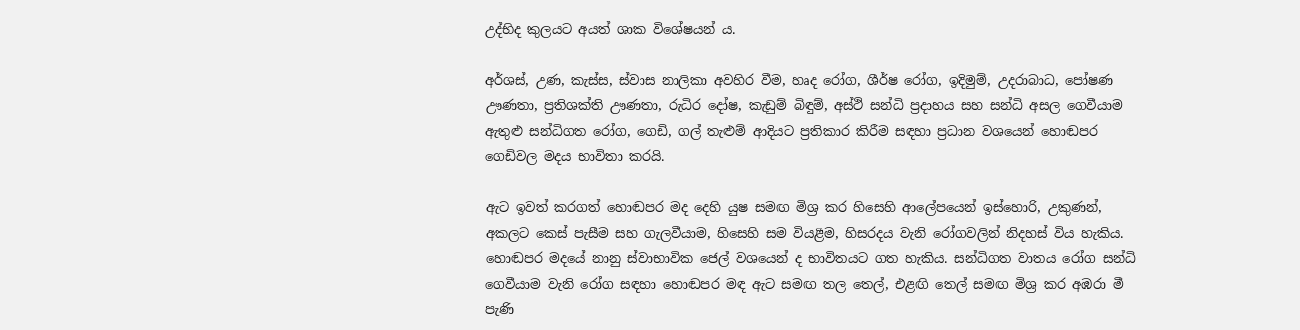උද්භිද කුලයට අයත් ශාක විශේෂයන් ය.

අර්ශස්, උණ, කැස්ස, ස්වාස නාලිකා අවහිර වීම, හෘද රෝග, ශීර්ෂ රෝග, ඉදිමුම්, උදරාබාධ, පෝෂණ ඌණතා, ප්‍රතිශක්ති ඌණතා, රුධිර දෝෂ, කැඩුම් බිඳුම්, අස්ථි සන්ධි ප්‍රදාහය සහ සන්ධි අසල ගෙවීයාම ඇතුළු සන්ධිගත රෝග, ගෙඩි, ගල් තැළුම් ආදියට ප්‍රතිකාර කිරීම සඳහා ප්‍රධාන වශයෙන් හොඬපර ගෙඩිවල මදය භාවිතා කරයි.

ඇට ඉවත් කරගත් හොඬපර මද දෙහි යුෂ සමඟ මිශ්‍ර කර හිසෙහි ආලේපයෙන් ඉස්හොරි, උකුණන්, අකලට කෙස් පැසීම සහ ගැලවීයාම, හිසෙහි සම වියළීම, හිසරදය වැනි රෝගවලින් නිදහස් විය හැකිය. හොඬපර මදයේ නානු ස්වාභාවික ජෙල් වශයෙන් ද භාවිතයට ගත හැකිය. සන්ධිගත වාතය රෝග සන්ධි ගෙවීයාම වැනි රෝග සඳහා හොඬපර මඳ ඇට සමඟ තල තෙල්, එළඟි තෙල් සමඟ මිශ්‍ර කර අඹරා මී පැණි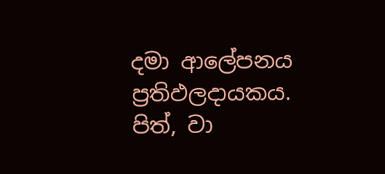දමා ආලේපනය ප්‍රතිඵලදායකය. පිත්, වා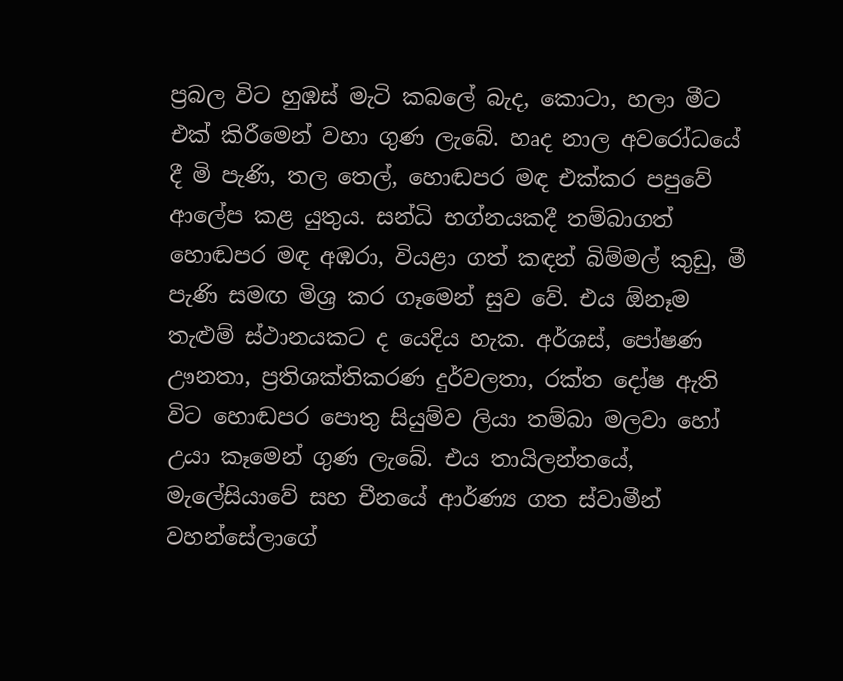ප්‍රබල විට හුඹස් මැටි කබලේ බැද, කොටා, හලා මීට එක් කිරීමෙන් වහා ගුණ ලැබේ. හෘද නාල අවරෝධයේ දී මි පැණි, තල තෙල්, හොඬපර මඳ එක්කර පපුවේ ආලේප කළ යුතුය. සන්ධි භග්නයකදී තම්බාගත් හොඬපර මඳ අඹරා, වියළා ගත් කඳන් බිම්මල් කුඩු, මී පැණි සමඟ මිශ්‍ර කර ගෑමෙන් සුව වේ. එය ඕනෑම තැළුම් ස්ථානයකට ද යෙදිය හැක. අර්ශස්, පෝෂණ ඌනතා, ප්‍රතිශක්තිකරණ දුර්වලතා, රක්ත දෝෂ ඇති විට හොඬපර පොතු සියුම්ව ලියා තම්බා මලවා හෝ උයා කෑමෙන් ගුණ ලැබේ. එය තායිලන්තයේ, මැලේසියාවේ සහ චීනයේ ආර්ණ්‍ය ගත ස්වාමීන් වහන්සේලාගේ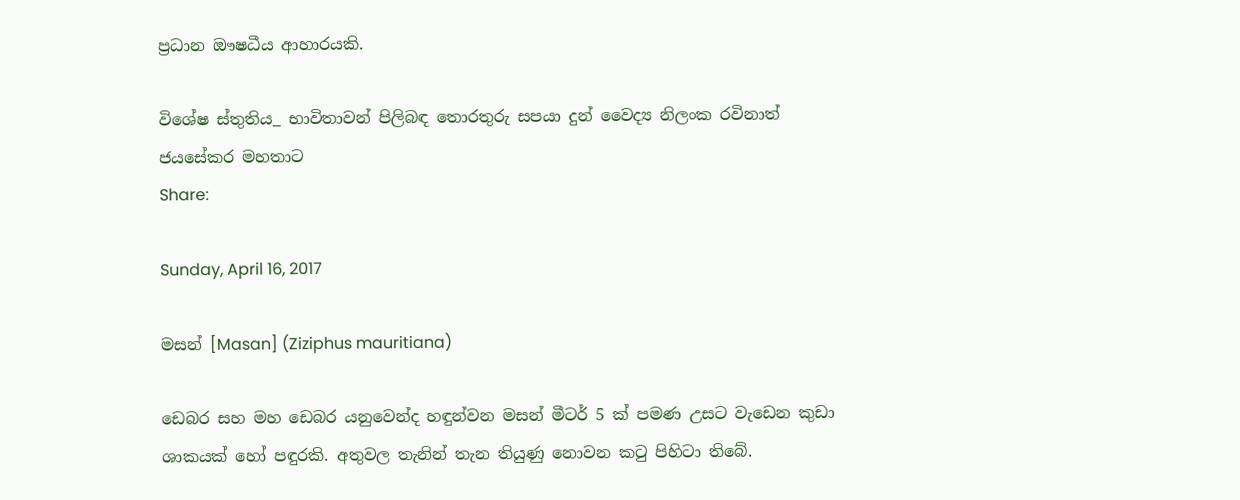ප්‍රධාන ඖෂධීය ආහාරයකි.

විශේෂ ස්තුතිය_ භාවිතාවන් පිලිබඳ තොරතුරු සපයා දුන් වෛද්‍ය නිලංක රවිනාත් ජයසේකර මහතාට
Share:

Sunday, April 16, 2017

මසන් [Masan] (Ziziphus mauritiana)

ඩෙබර සහ මහ ඩෙබර යනුවෙන්ද හඳුන්වන මසන් මීටර් 5 ක් පමණ උසට වැඩෙන කුඩා ශාකයක් හෝ පඳුරකි. අතුවල තැනින් තැන තියුණු නොවන කටු පිහිටා තිබේ.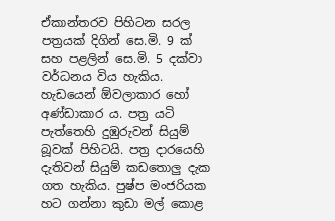ඒකාන්තරව පිහිටන සරල පත්‍රයක් දිගින් සෙ.මි. 9 ක් සහ පළලින් සෙ.මි. 5 දක්වා වර්ධනය විය හැකිය. හැඩයෙන් ඕවලාකාර හෝ අණ්ඩාකාර ය. පත්‍ර යටි පැත්තෙහි දුඹුරුවන් සියුම් බූවක් පිහිටයි. පත්‍ර දාරයෙහි දැතිවන් සියුම් කඩතොලු දැක ගත හැකිය. පුෂ්ප මංජරියක හට ගන්නා කුඩා මල් කොළ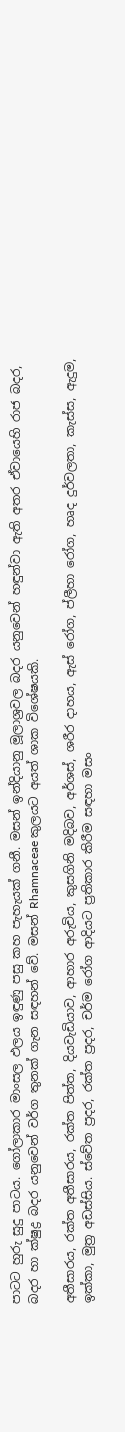පාටට හුරු සුදු පාටය. ගෝලාකාර මාංසල ඵලය ඉඳුණු පසු කහ පැහැයක් ගනී. මසන් ඉන්දියානු මූලාශ්‍රවල බදර යනුවෙන් හඳුන්වා ඇති අතර ඒවායෙහි රාජ බදර, බදර හා ක්ෂුද්‍ර බදර යනුවෙන් වර්ග තුනක් ගැන සඳහන් වේ. මසන් Rhamnaceae කුලයට අයත් ශාක විශේෂයකි.

අතීසාරය, රක්ත අතීසාරය, රක්ත පිත්ත, දියවැඩියාව, ආහාර අරුචිය, කුසගිනි මදිබව, අර්ශස්, ශරීර දාහය, ඇස් රෝග, ප්ලීහා රෝග, හෘද දුර්වලතා, කැස්ස, ඇදුම, ඉක්කා, මුත්‍ර අඩස්සිය. ස්වේත ප්‍රදර, රක්ත ප්‍රදර, චර්ම රෝග ආදියට ප්‍රතිකාර කිරීම සඳහා මසං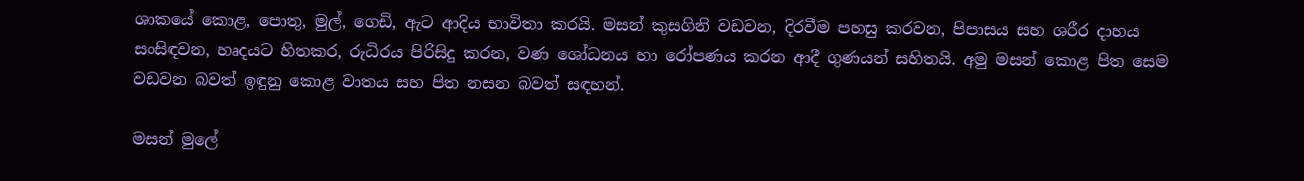ශාකයේ කොළ, පොතු, මුල්, ගෙඩි, ඇට ආදිය භාවිතා කරයි. මසන් කුසගිනි වඩවන, දිරවීම පහසු කරවන, පිපාසය සහ ශරීර දාහය සංසිඳවන, හෘදයට හිතකර, රුධිරය පිරිසිදු කරන, වණ ශෝධනය හා රෝපණය කරන ආදී ගුණයන් සහිතයි. අමු මසන් කොළ පිත සෙම වඩවන බවත් ඉඳුනු කොළ වාතය සහ පිත නසන බවත් සඳහන්.

මසන් මුලේ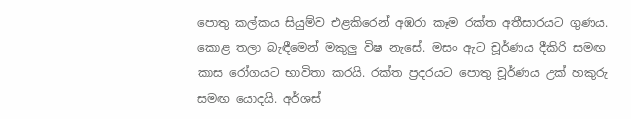පොතු කල්කය සියුම්ව එළකිරෙන් අඹරා කෑම රක්ත අතීසාරයට ගුණය. කොළ තලා බැඳීමෙන් මකුලු විෂ නැසේ. මසං ඇට චූර්ණය දීකිරි සමඟ කාස රෝගයට භාවිතා කරයි. රක්ත ප්‍රදරයට පොතු චූර්ණය උක් හකුරු සමඟ යොදයි. අර්ශස්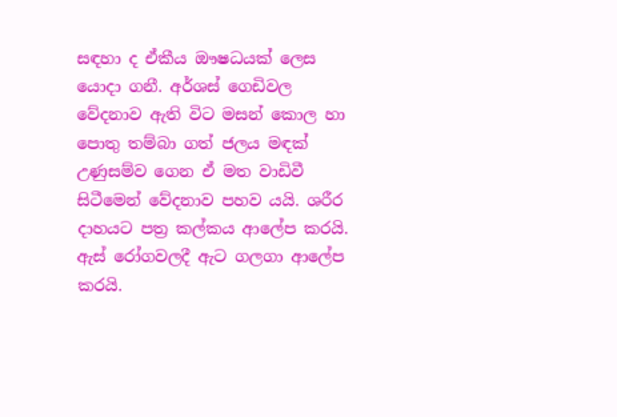සඳහා ද ඒකීය ඖෂධයක් ලෙස යොදා ගනී. අර්ශස් ගෙඩිවල වේදනාව ඇති විට මසන් කොල හා පොතු තම්බා ගත් ජලය මඳක් උණුසම්ව ගෙන ඒ මත වාඩිවී සිටීමෙන් වේදනාව පහව යයි. ශරීර දාහයට පත්‍ර කල්කය ආලේප කරයි. ඇස් රෝගවලදී ඇට ගලගා ආලේප කරයි.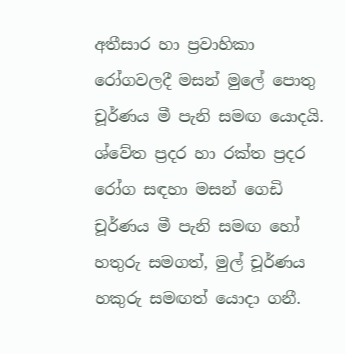අතීසාර හා ප්‍රවාහිකා රෝගවලදී මසන් මුලේ පොතු චූර්ණය මී පැනි සමඟ යොදයි. ශ්වේත ප්‍රදර හා රක්ත ප්‍රදර රෝග සඳහා මසන් ගෙඩි චූර්ණය මී පැනි සමඟ හෝ හතුරු සමගත්, මුල් චූර්ණය හකුරු සමඟත් යොදා ගනී.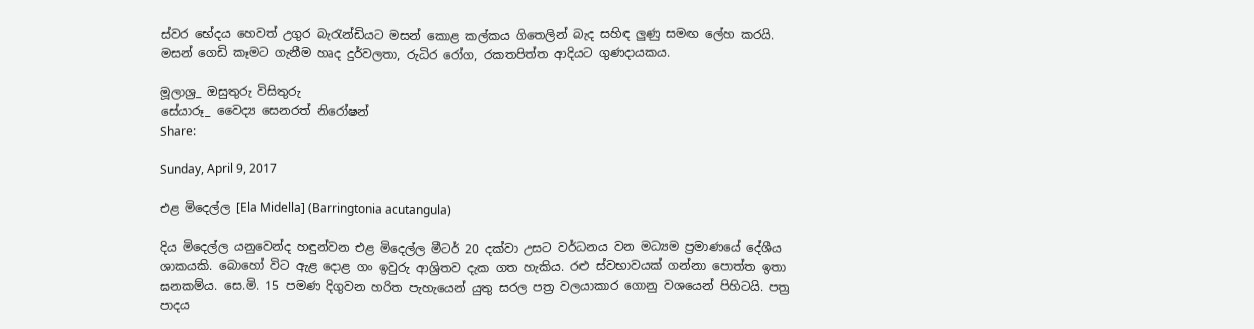ස්වර භේදය හෙවත් උගුර බැරැන්ඩියට මසන් කොළ කල්කය ගිතෙලින් බැද සහිඳ ලුණු සමඟ ලේහ කරයි. මසන් ගෙඩි කෑමට ගැනීම හෘද දුර්වලතා, රුධිර රෝග, රකතපිත්ත ආදියට ගුණදායකය.

මූලාශ්‍ර_ ඔසුතුරු විසිතුරු
සේයාරූ_ වෛද්‍ය සෙනරත් නිරෝෂන්
Share:

Sunday, April 9, 2017

එළ මිදෙල්ල [Ela Midella] (Barringtonia acutangula)

දිය මිදෙල්ල යනුවෙන්ද හඳුන්වන එළ මිදෙල්ල මීටර් 20 දක්වා උසට වර්ධනය වන මධ්‍යම ප්‍රමාණයේ දේශීය ශාකයකි. බොහෝ විට ඇළ දොළ ගං ඉවුරු ආශ්‍රිතව දැක ගත හැකිය. රළු ස්වභාවයක් ගන්නා පොත්ත ඉතා ඝනකම්ය. සෙ.මි. 15 පමණ දිගුවන හරිත පැහැයෙන් යුතු සරල පත්‍ර වලයාකාර ගොනු වශයෙන් පිහිටයි. පත්‍ර පාදය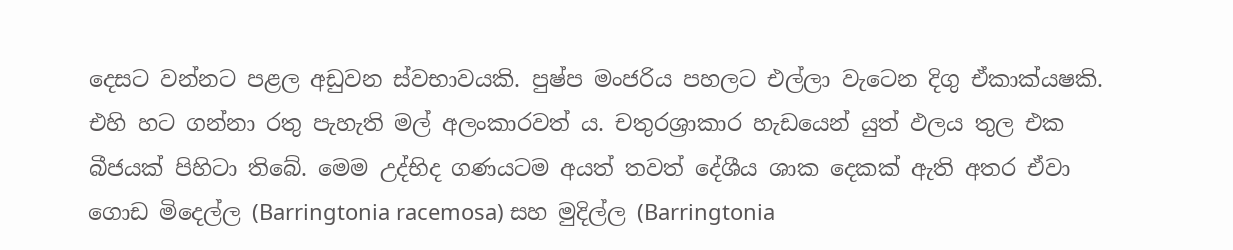දෙසට වන්නට පළල අඩුවන ස්වභාවයකි. පුෂ්ප මංජරිය පහලට එල්ලා වැටෙන දිගු ඒකාක්යෂකි. එහි හට ගන්නා රතු පැහැති මල් අලංකාරවත් ය. චතුරශ්‍රාකාර හැඩයෙන් යුත් ඵලය තුල එක බීජයක් පිහිටා තිබේ. මෙම උද්භිද ගණයටම අයත් තවත් දේශීය ශාක දෙකක් ඇති අතර ඒවා ගොඩ මිදෙල්ල (Barringtonia racemosa) සහ මුදිල්ල (Barringtonia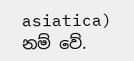asiatica) නම් වේ.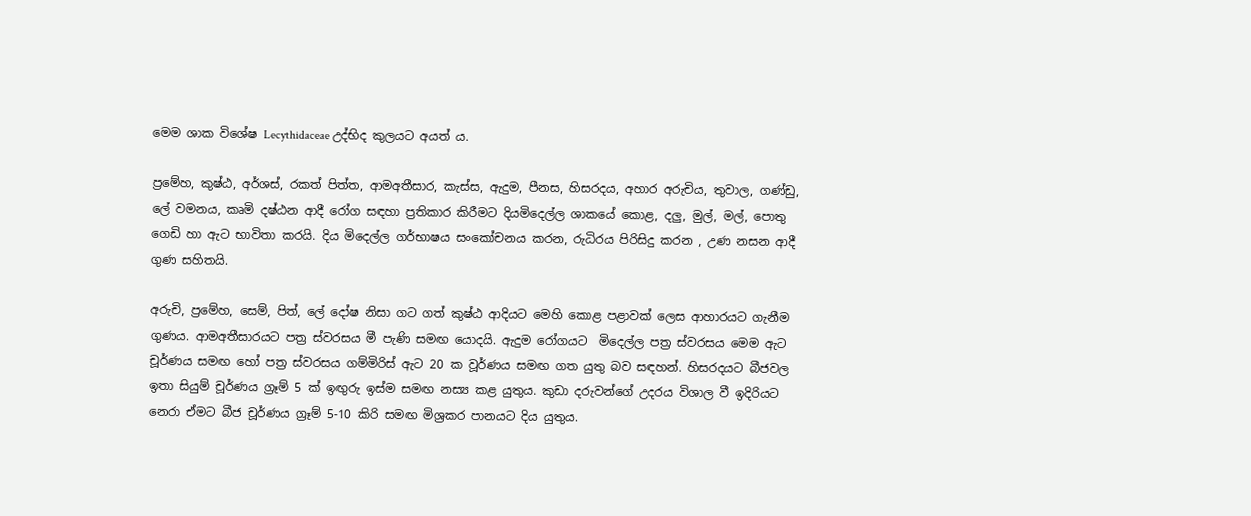මෙම ශාක විශේෂ Lecythidaceae උද්භිද කුලයට අයත් ය.

ප්‍රමේහ, කුෂ්ඨ, අර්ශස්, රකත් පිත්ත, ආමඅතීසාර, කැස්ස, ඇදුම, පීනස, හිසරදය, අහාර අරුචිය, තුවාල, ගණ්ඩු, ලේ වමනය, කෘමි දෂ්ඨන ආදී රෝග සඳහා ප්‍රතිකාර කිරීමට දියමිදෙල්ල ශාකයේ කොළ, දලු, මුල්, මල්, පොතු ගෙඩි හා ඇට භාවිතා කරයි. දිය මිදෙල්ල ගර්භාෂය සංකෝචනය කරන, රුධිරය පිරිසිදු කරන , උණ නසන ආදී ගුණ සහිතයි.

අරුචි, ප්‍රමේහ, සෙම්, පිත්, ලේ දෝෂ නිසා ගට ගත් කුෂ්ඨ ආදියට මෙහි කොළ පළාවක් ලෙස ආහාරයට ගැනීම ගුණය. ආමඅතීසාරයට පත්‍ර ස්වරසය මී පැණි සමඟ යොදයි. ඇදුම රෝගයට  මිදෙල්ල පත්‍ර ස්වරසය මෙම ඇට චූර්ණය සමඟ හෝ පත්‍ර ස්වරසය ගම්මිරිස් ඇට 20 ක වූර්ණය සමඟ ගත යුතු බව සඳහන්. හිසරදයට බීජවල ඉතා සියුම් චූර්ණය ග්‍රෑම් 5 ක් ඉඟුරු ඉස්ම සමඟ නස්‍ය කළ යුතුය. කුඩා දරුවන්ගේ උදරය විශාල වී ඉදිරියට නෙරා ඒමට බීජ චූර්ණය ග්‍රෑම් 5-10 කිරි සමඟ මිශ්‍රකර පානයට දිය යුතුය.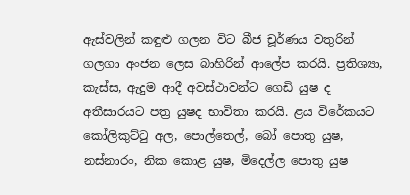ඇස්වලින් කඳුළු ගලන විට බීජ චූර්ණය වතුරින් ගලගා අංජන ලෙස බාහිරින් ආලේප කරයි. ප්‍රතිශ්‍යා, කැස්ස, ඇදුම ආදී අවස්ථාවන්ට ගෙඩි යුෂ ද අතීසාරයට පත්‍ර යුෂද භාවිතා කරයි. ළය විරේකයට කෝලිකුට්ටු අල, පොල්තෙල්, බෝ පොතු යුෂ, නස්නාරං, නික කොළ යුෂ, මිදෙල්ල පොතු යුෂ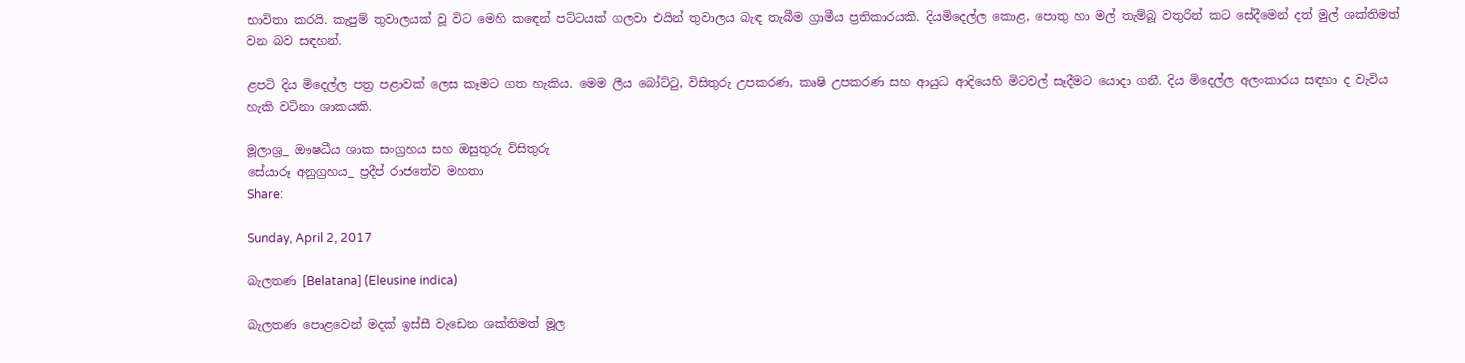භාවිතා කරයි. කැපුම් තුවාලයක් වූ විට මෙහි කඳෙන් පට්ටයක් ගලවා එයින් තුවාලය බැඳ තැබීම ග්‍රාමීය ප්‍රතිකාරයකි. දියමිදෙල්ල කොළ, පොතු හා මල් තැම්බූ වතුරින් කට සේදීමෙන් දත් මුල් ශක්තිමත් වන බව සඳහන්.

ළපටි දිය මිදෙල්ල පත්‍ර පළාවක් ලෙස කෑමට ගත හැකිය. මෙම ලීය බෝට්ටු, විසිතුරු උපකරණ, කෘෂි උපකරණ සහ ආයුධ ආදියෙහි මිටවල් සෑදීමට යොදා ගනී. දිය මිදෙල්ල අලංකාරය සඳහා ද වැවිය හැකි වටිනා ශාකයකි.

මූලාශ්‍ර_ ඖෂධීය ශාක සංග්‍රහය සහ ඔසුතුරු විසිතුරු
සේයාරූ අනුග්‍රහය_ ප්‍රදීප් රාජතේව මහතා
Share:

Sunday, April 2, 2017

බැලතණ [Belatana] (Eleusine indica)

බැලතණ පොළවෙන් මදක් ඉස්සී වැඩෙන ශක්තිමත් මූල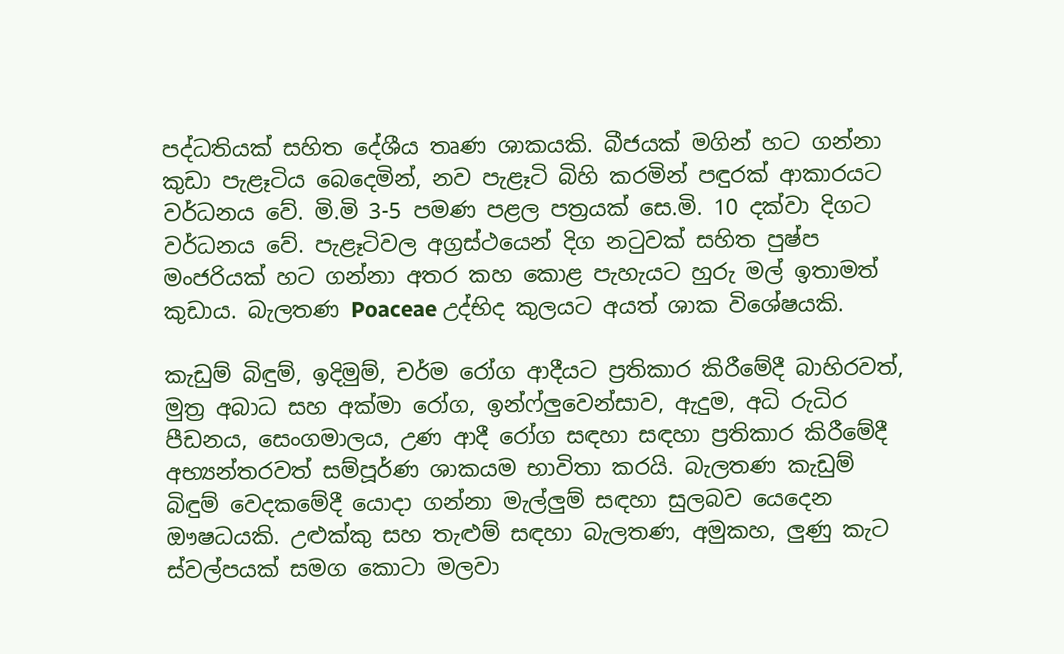පද්ධතියක් සහිත දේශීය තෘණ ශාකයකි. බීජයක් මගින් හට ගන්නා කුඩා පැළෑටිය බෙදෙමින්, නව පැළෑටි බිහි කරමින් පඳුරක් ආකාරයට වර්ධනය වේ. මි.මි 3-5 පමණ පළල පත්‍රයක් සෙ.මි. 10 දක්වා දිගට වර්ධනය වේ. පැළෑටිවල අග්‍රස්ථයෙන් දිග නටුවක් සහිත පුෂ්ප මංජරියක් හට ගන්නා අතර කහ කොළ පැහැයට හුරු මල් ඉතාමත් කුඩාය. බැලතණ Poaceae උද්භිද කුලයට අයත් ශාක විශේෂයකි.

කැඩුම් බිඳුම්, ඉදිමුම්, චර්ම රෝග ආදීයට ප්‍රතිකාර කිරීමේදී බාහිරවත්, මුත්‍ර අබාධ සහ අක්මා රෝග, ඉන්ෆ්ලුවෙන්සාව, ඇදුම, අධි රුධිර පීඩනය, සෙංගමාලය, උණ ආදී රෝග සඳහා සඳහා ප්‍රතිකාර කිරීමේදී අභ්‍යන්තරවත් සම්පූර්ණ ශාකයම භාවිතා කරයි. බැලතණ කැඩුම් බිඳුම් වෙදකමේදී යොදා ගන්නා මැල්ලුම් සඳහා සුලබව යෙදෙන ඖෂධයකි. උළුක්කු සහ තැළුම් සඳහා බැලතණ, අමුකහ, ලුණු කැට ස්වල්පයක් සමග කොටා මලවා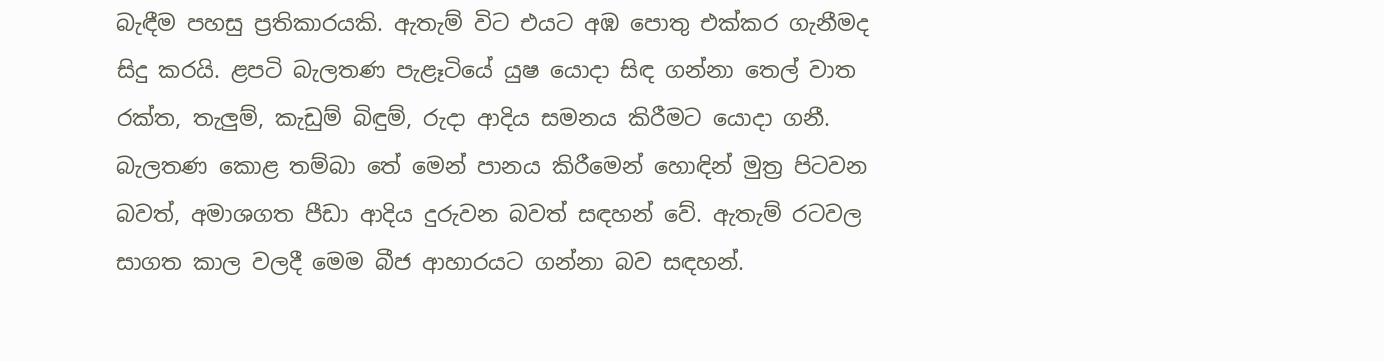බැඳීම පහසු ප්‍රතිකාරයකි. ඇතැම් විට එයට අඹ පොතු එක්කර ගැනීමද සිදු කරයි. ළපටි බැලතණ පැළෑටියේ යුෂ යොදා සිඳ ගන්නා තෙල් වාත රක්ත, තැලුම්, කැඩුම් බිඳුම්, රුදා ආදිය සමනය කිරීමට යොදා ගනී. බැලතණ කොළ තම්බා තේ මෙන් පානය කිරීමෙන් හොඳින් මුත්‍ර පිටවන බවත්, අමාශගත පීඩා ආදිය දුරුවන බවත් සඳහන් වේ. ඇතැම් රටවල සාගත කාල වලදී මෙම බීජ ආහාරයට ගන්නා බව සඳහන්.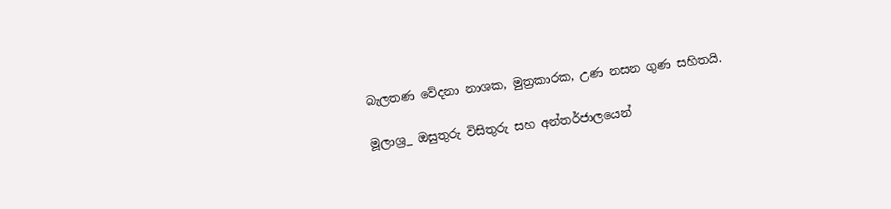බැලතණ වේදනා නාශක, මුත්‍රකාරක, උණ නසන ගුණ සහිතයි.

මූලාශ්‍ර_ ඔසුතුරු විසිතුරු සහ අන්තර්ජාලයෙන්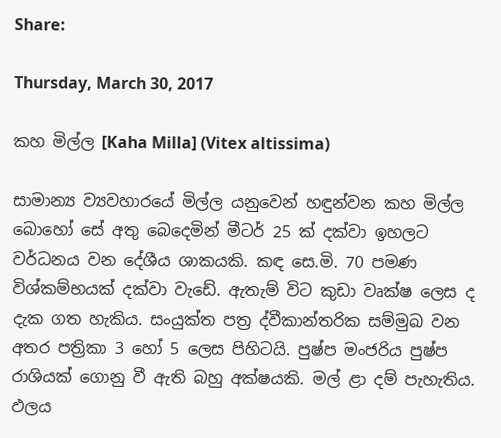Share:

Thursday, March 30, 2017

කහ මිල්ල [Kaha Milla] (Vitex altissima)

සාමාන්‍ය ව්‍යවහාරයේ මිල්ල යනුවෙන් හඳුන්වන කහ මිල්ල බොහෝ සේ අතු බෙදෙමින් මීටර් 25 ක් දක්වා ඉහලට වර්ධනය වන දේශීය ශාකයකි. කඳ සෙ.මි. 70 පමණ විශ්කම්භයක් දක්වා වැඩේ. ඇතැම් විට කුඩා වෘක්ෂ ලෙස ද දැක ගත හැකිය. සංයුක්ත පත්‍ර ද්වීකාන්තරික සම්මුඛ වන අතර පත්‍රිකා 3 හෝ 5 ලෙස පිහිටයි. පුෂ්ප මංජරිය පුෂ්ප රාශියක් ගොනු වී ඇති බහු අක්ෂයකි. මල් ළා දම් පැහැතිය. ඵලය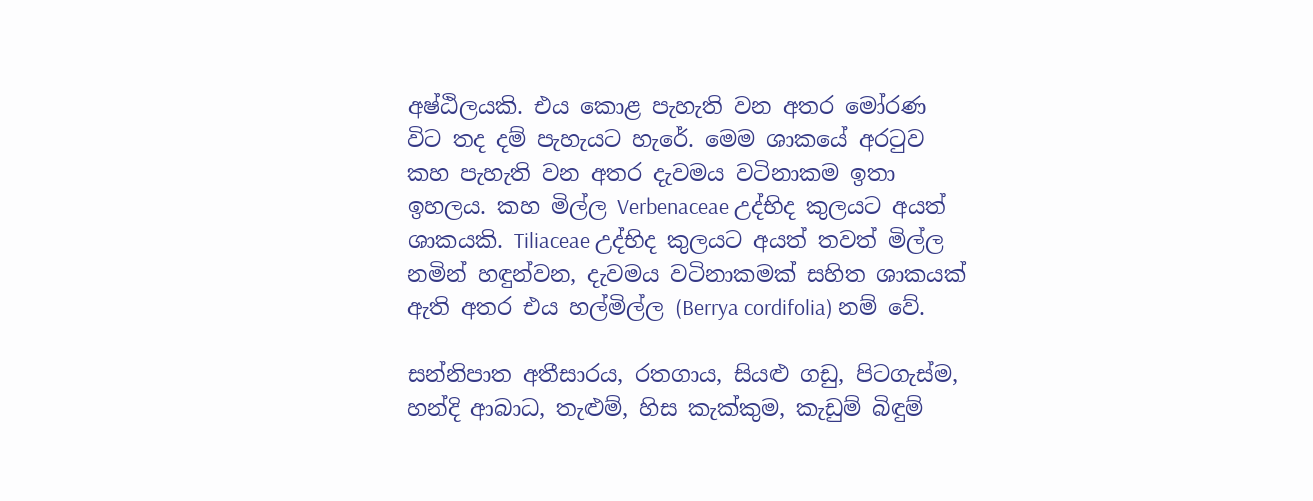අෂ්ඨිලයකි. එය කොළ පැහැති වන අතර මෝරණ විට තද දම් පැහැයට හැරේ. මෙම ශාකයේ අරටුව කහ පැහැති වන අතර දැවමය වටිනාකම ඉතා ඉහලය. කහ මිල්ල Verbenaceae උද්භිද කුලයට අයත් ශාකයකි. Tiliaceae උද්භිද කුලයට අයත් තවත් මිල්ල නමින් හඳුන්වන, දැවමය වටිනාකමක් සහිත ශාකයක් ඇති අතර එය හල්මිල්ල (Berrya cordifolia) නම් වේ.

සන්නිපාත අතීසාරය, රතගාය, සියළු ගඩු, පිටගැස්ම, හන්දි ආබාධ, තැළුම්, හිස කැක්කුම, කැඩුම් බිඳුම්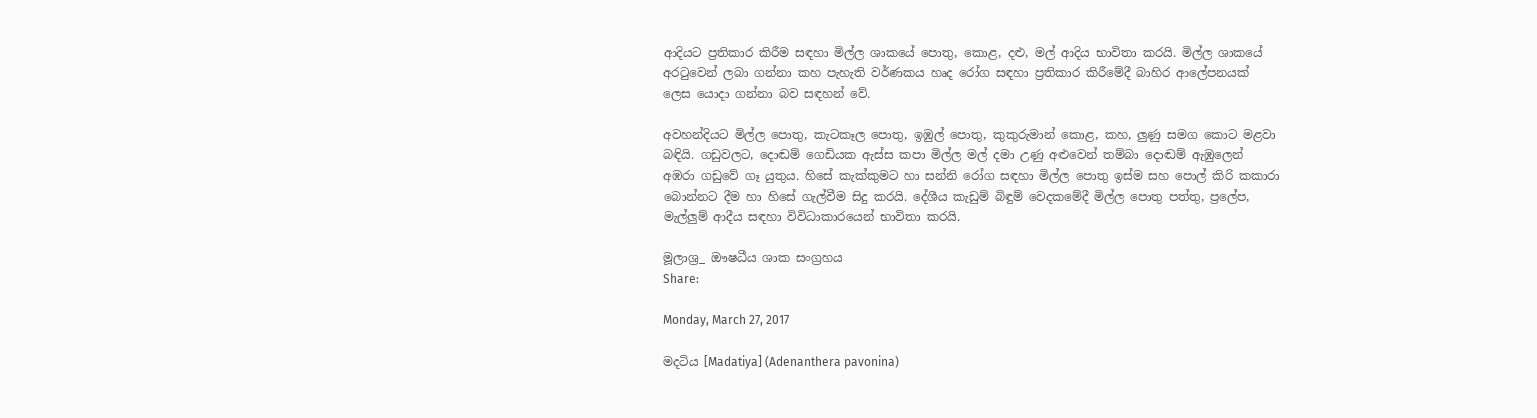ආදියට ප්‍රතිකාර කිරීම සඳහා මිල්ල ශාකයේ පොතු, කොළ, දළු, මල් ආදිය භාවිතා කරයි. මිල්ල ශාකයේ අරටුවෙන් ලබා ගන්නා කහ පැහැති වර්ණකය හෘද රෝග සඳහා ප්‍රතිකාර කිරීමේදී බාහිර ආලේපනයක් ලෙස යොදා ගන්නා බව සඳහන් වේ.

අවහන්දියට මිල්ල පොතු, කැටකෑල පොතු, ඉඹුල් පොතු, කුකුරුමාන් කොළ, කහ, ලුණු සමග කොට මළවා බඳියි. ගඩුවලට, දොඬම් ගෙඩියක ඇස්ස කපා මිල්ල මල් දමා උණු අළුවෙන් තම්බා දොඬම් ඇඹුලෙන් අඹරා ගඩුවේ ගෑ යුතුය. හිසේ කැක්කුමට හා සන්නි රෝග සඳහා මිල්ල පොතු ඉස්ම සහ පොල් කිරි කකාරා බොන්නට දීම හා හිසේ ගැල්වීම සිදු කරයි. දේශීය කැඩුම් බිඳුම් වෙදකමේදී මිල්ල පොතු පත්තු, ප්‍රලේප, මැල්ලුම් ආදීය සඳහා විවිධාකාරයෙන් භාවිතා කරයි.

මූලාශ්‍ර_ ඖෂධීය ශාක සංග්‍රහය
Share:

Monday, March 27, 2017

මදටිය [Madatiya] (Adenanthera pavonina)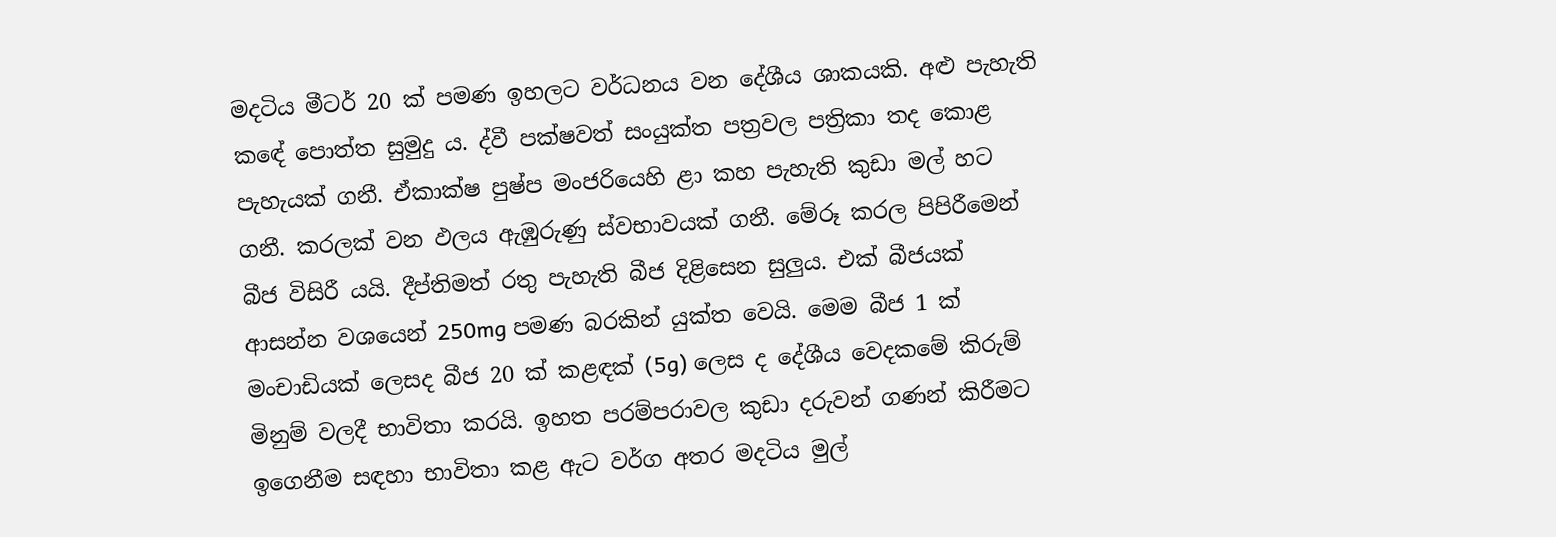මදටිය මීටර් 20 ක් පමණ ඉහලට වර්ධනය වන දේශීය ශාකයකි. අළු පැහැති කඳේ පොත්ත සුමුදු ය. ද්වී පක්ෂවත් සංයුක්ත පත්‍රවල පත්‍රිකා තද කොළ පැහැයක් ගනී. ඒකාක්ෂ පුෂ්ප මංජරියෙහි ළා කහ පැහැති කුඩා මල් හට ගනී. කරලක් වන ඵලය ඇඹුරුණු ස්වභාවයක් ගනී. මේරූ කරල පිපිරීමෙන් බීජ විසිරී යයි. දීප්තිමත් රතු පැහැති බීජ දිළිසෙන සුලුය. එක් බීජයක් ආසන්න වශයෙන් 250mg පමණ බරකින් යුක්ත වෙයි. මෙම බීජ 1 ක් මංචාඩියක් ලෙසද බීජ 20 ක් කළඳක් (5g) ලෙස ද දේශීය වෙදකමේ කිරුම් මිනුම් වලදී භාවිතා කරයි. ඉහත පරම්පරාවල කුඩා දරුවන් ගණන් කිරීමට ඉගෙනීම සඳහා භාවිතා කළ ඇට වර්ග අතර මදටිය මුල්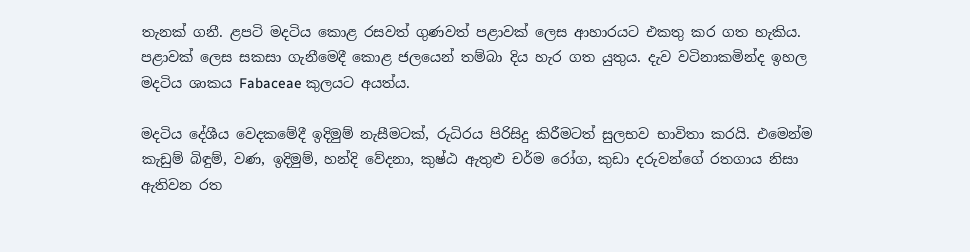තැනක් ගනී. ළපටි මදටිය කොළ රසවත් ගුණවත් පළාවක් ලෙස ආහාරයට එකතු කර ගත හැකිය. පළාවක් ලෙස සකසා ගැනීමෙදී කොළ ජලයෙන් තම්බා දිය හැර ගත යුතුය. දැව වටිනාකමින්ද ඉහල මදටිය ශාකය Fabaceae කුලයට අයත්ය.

මදටිය දේශීය වෙදකමේදී ඉදිමුම් නැසීමටක්, රුධිරය පිරිසිදු කිරීමටත් සුලභව භාවිතා කරයි. එමෙන්ම කැඩුම් බිඳුම්, වණ, ඉදිමුම්, හන්දි වේදනා, කුෂ්ඨ ඇතුළු චර්ම රෝග, කුඩා දරුවන්ගේ රතගාය නිසා ඇතිවන රත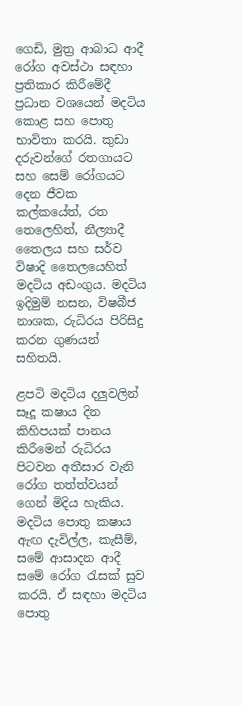ගෙඩි, මුත්‍ර ආබාධ ආදී රෝග අවස්ථා සඳහා ප්‍රතිකාර කිරීමේදී ප්‍රධාන වශයෙන් මදටිය කොළ සහ පොතු භාවිතා කරයි. කුඩා දරුවන්ගේ රතගායට සහ සෙම් රෝගයට දෙන ජීවක කල්කයේත්, රත තෙලෙහිත්, නීල්‍යාදී තෛලය සහ සර්ව විෂාදි තෛලයෙහිත් මදටිය අඩංගුය. මදටිය ඉදිමුම් නසන, විෂබීජ නාශක, රුධිරය පිරිසිදු කරන ගුණයන් සහිතයි.

ළපටි මදටිය දලුවලින් සෑදූ කෂාය දින කිහිපයක් පානය කිරීමෙන් රුධිරය පිටවන අතීසාර වැනි රෝග තත්ත්වයන් ගෙන් මිදිය හැකිය. මදටිය පොතු කෂාය ඇඟ දැවිල්ල, කැසීම්, සමේ ආසාදන ආදී සමේ රෝග රැසක් සුව කරයි. ඒ සඳහා මදටිය පොතු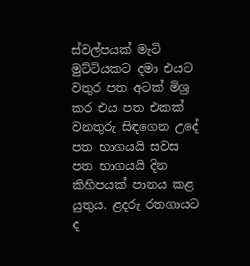ස්වල්පයක් මැටි මුට්ටියකට දමා එයට වතුර පත අටක් මිශ්‍ර කර එය පත එකක් වනතුරු සිඳගෙන උදේ පත භාගයයි සවස පත භාගයයි දින කිහිපයක් පානය කළ යුතුය. ළදරු රතගායට ද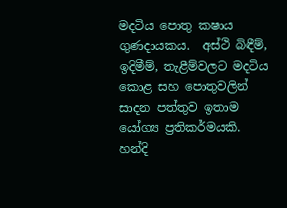මදටිය පොතු කෂාය ගුණදායකය.  අස්ථි බිඳීම්, ඉදිමීම්, තැළීම්වලට මදටිය කොළ සහ පොතුවලින් සාදන පත්තුව ඉතාම යෝග්‍ය ප්‍රතිකර්මයකි.  හන්දි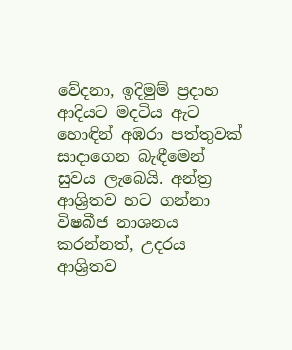වේදනා, ඉදිමුම් ප්‍රදාහ ආදියට මදටිය ඇට හොඳින් අඹරා පත්තුවක් සාදාගෙන බැඳීමෙන් සුවය ලැබෙයි. අන්ත්‍ර ආශ්‍රිතව හට ගන්නා විෂබීජ නාශනය කරන්නත්, උදරය ආශ්‍රිතව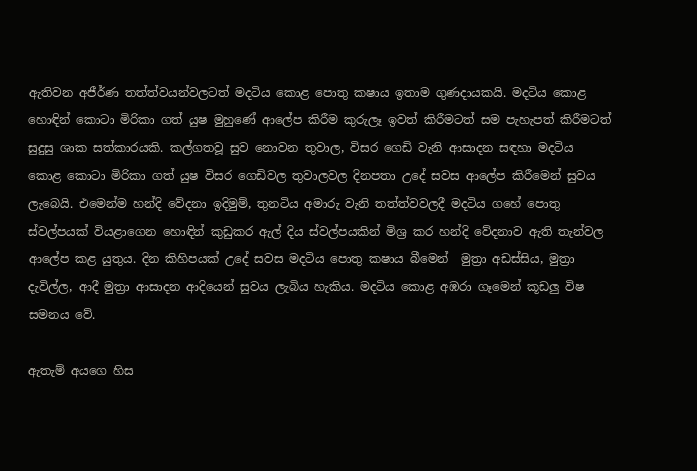ඇතිවන අජීර්ණ තත්ත්වයන්වලටත් මදටිය කොළ පොතු කෂාය ඉතාම ගුණදායකයි. මදටිය කොළ හොඳින් කොටා මිරිකා ගත් යුෂ මුහුණේ ආලේප කිරීම කුරුලෑ ඉවත් කිරීමටත් සම පැහැපත් කිරීමටත් සුදුසු ශාක සත්කාරයකි. කල්ගතවූ සුව නොවන තුවාල, විසර ගෙඩි වැනි ආසාදන සඳහා මදටිය කොළ කොටා මිරිකා ගත් යුෂ විසර ගෙඩිවල තුවාලවල දිනපතා උදේ සවස ආලේප කිරීමෙන් සුවය ලැබෙයි. එමෙන්ම හන්දි වේදනා ඉදිමුම්, තුනටිය අමාරු වැනි තත්ත්වවලදී මදටිය ගහේ පොතු ස්වල්පයක් වියළාගෙන හොඳින් කුඩුකර ඇල් දිය ස්වල්පයකින් මිශ්‍ර කර හන්දි වේදනාව ඇති තැන්වල ආලේප කළ යුතුය. දින කිහිපයක් උදේ සවස මදටිය පොතු කෂාය බීමෙන්  මුත්‍රා අඩස්සිය, මුත්‍රා දැවිල්ල, ආදී මුත්‍රා ආසාදන ආදියෙන් සුවය ලැබිය හැකිය. මදටිය කොළ අඹරා ගෑමෙන් කූඩලු විෂ සමනය වේ.

ඇතැම් අයගෙ හිස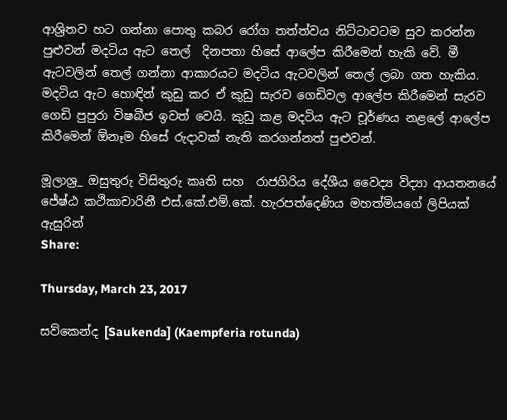ආශ්‍රිතව හට ගන්නා පොතු කබර රෝග තත්ත්වය නිට්ටාවටම සුව කරන්න පුළුවන් මදටිය ඇට තෙල්  දිනපතා හිසේ ආලේප කිරීමෙන් හැකි වේ. මී ඇටවලින් තෙල් ගන්නා ආකාරයට මදටිය ඇටවලින් තෙල් ලබා ගත හැකිය.  මදටිය ඇට හොඳින් කුඩු කර ඒ කුඩු සැරව ගෙඩිවල ආලේප කිරීමෙන් සැරව ගෙඩි පුපුරා විෂබීජ ඉවත් වෙයි. කුඩු කළ මදටිය ඇට චූර්ණය නළලේ ආලේප කිරීමෙන් ඕනෑම හිසේ රුදාවක් නැති කරගන්නත් පුළුවන්.

මූලාශ්‍ර_ ඔසුතුරු විසිතුරු කෘති සහ  රාජගිරිය දේශීය වෛද්‍ය විද්‍යා ආයතනයේ ජේ‍ෂ්ඨ කථිකාචාරිනී එස්.කේ.එම්.කේ. හැරපත්දෙණිය මහත්මියගේ ලිපියක් ඇසුරින්
Share:

Thursday, March 23, 2017

සව්කෙන්ද [Saukenda] (Kaempferia rotunda)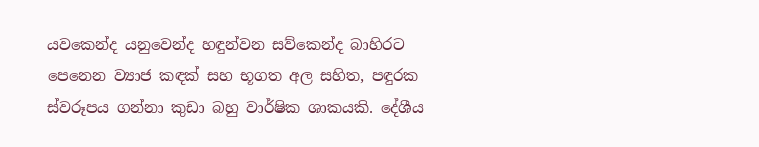යවකෙන්ද යනුවෙන්ද හඳුන්වන සව්කෙන්ද බාහිරට පෙනෙන ව්‍යාජ කඳක් සහ භූගත අල සහිත, පඳුරක ස්වරූපය ගන්නා කුඩා බහු වාර්ෂික ශාකයකි. දේශීය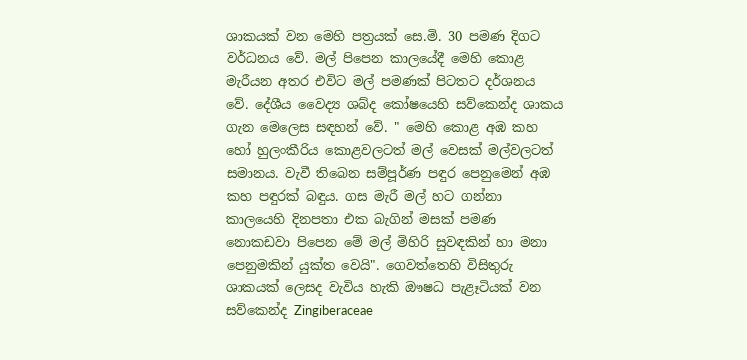ශාකයක් වන මෙහි පත්‍රයක් සෙ.මි. 30 පමණ දිගට වර්ධනය වේ. මල් පිපෙන කාලයේදී මෙහි කොළ මැරීයන අතර එවිට මල් පමණක් පිටතට දර්ශනය වේ. දේශීය වෛද්‍ය ශබ්ද කෝෂයෙහි සව්කෙන්ද ශාකය ගැන මෙලෙස සඳහන් වේ. " මෙහි කොළ අඹ කහ හෝ හුලංකීරිය කොළවලටත් මල් වෙසක් මල්වලටත් සමානය. වැවී තිබෙන සම්පූර්ණ පඳුර පෙනුමෙන් අඹ කහ පඳුරක් බඳුය. ගස මැරී මල් හට ගන්නා කාලයෙහි දිනපතා එක බැගින් මසක් පමණ නොකඩවා පිපෙන මේ මල් මිහිරි සුවඳකින් හා මනා පෙනුමකින් යුක්ත වෙයි". ගෙවත්තෙහි විසිතුරු ශාකයක් ලෙසද වැවිය හැකි ඖෂධ පැළෑටියක් වන සව්කෙන්ද Zingiberaceae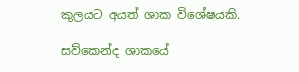කුලයට අයත් ශාක විශේෂයකි.

සව්කෙන්ද ශාකයේ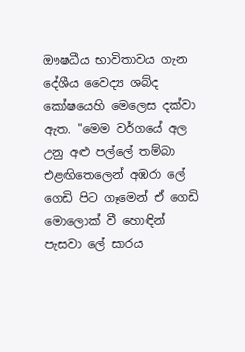ඖෂධීය භාවිතාවය ගැන දේශීය වෛද්‍ය ශබ්ද කෝෂයෙහි මෙලෙස දක්වා ඇත. "මෙම වර්ගයේ අල උනු අළු පල්ලේ තම්බා එළඟිතෙලෙන් අඹරා ලේ ගෙඩි පිට ගෑමෙන් ඒ ගෙඩි මොලොක් වී හොඳින් පැසවා ලේ සාරය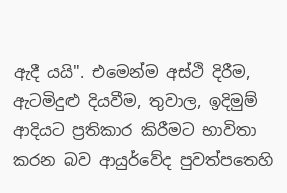ඇදී යයි". එමෙන්ම අස්ථි දිරීම, ඇටමිදුළු දියවීම, තුවාල, ඉදිමුම් ආදියට ප්‍රතිකාර කිරීමට භාවිතා කරන බව ආයුර්වේද පුවත්පතෙහි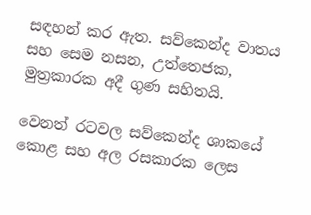සඳහන් කර ඇත. සව්කෙන්ද වාතය සහ සෙම නසන, උත්තෙජක, මුත්‍රකාරක අදී ගුණ සහිතයි.

වෙනත් රටවල සව්කෙන්ද ශාකයේ කොළ සහ අල රසකාරක ලෙස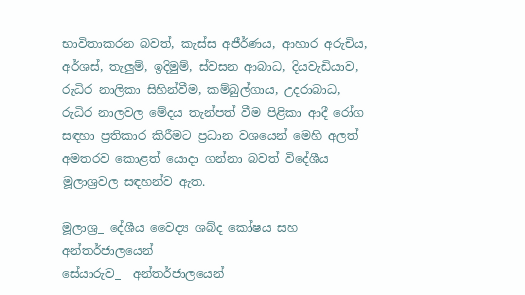භාවිතාකරන බවත්, කැස්ස අජීර්ණය, ආහාර අරුචිය, අර්ශස්, තැලුම්, ඉදිමුම්, ස්වසන ආබාධ, දියවැඩියාව, රුධිර නාලිකා සිහින්වීම, කම්බුල්ගාය, උදරාබාධ, රුධිර නාලවල මේදය තැන්පත් වීම පිළිකා ආදී රෝග සඳහා ප්‍රතිකාර කිරීමට ප්‍රධාන වශයෙන් මෙහි අලත් අමතරව කොළත් යොදා ගන්නා බවත් විදේශීය මූලාශ්‍රවල සඳහන්ව ඇත.

මූලාශ්‍ර_ දේශීය වෛද්‍ය ශබ්ද කෝෂය සහ අන්තර්ජාලයෙන්
සේයාරුව_  අන්තර්ජාලයෙන්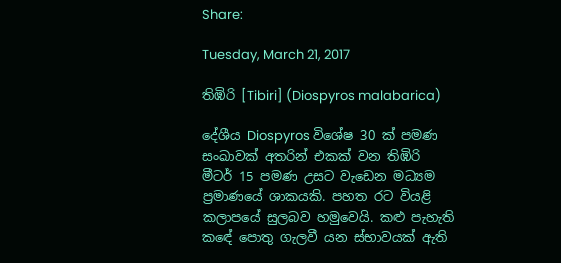Share:

Tuesday, March 21, 2017

තිඹිරි [Tibiri] (Diospyros malabarica)

දේශීය Diospyros විශේෂ 30 ක් පමණ සංඛාවක් අතරින් එකක් වන තිඹිරි මීටර් 15 පමණ උසට වැඩෙන මධ්‍යම ප්‍රමාණයේ ශාකයකි. පහත රට වියළි කලාපයේ සුලබව හමුවෙයි. කළු පැහැති කඳේ පොතු ගැලවී යන ස්භාවයක් ඇති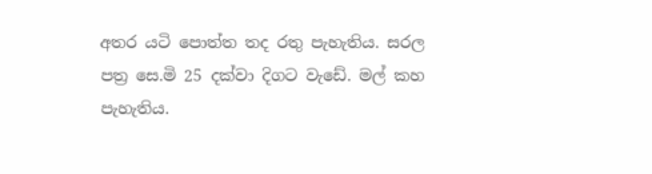අතර යටි පොත්ත තද රතු පැහැතිය. සරල පත්‍ර සෙ.මි 25 දක්වා දිගට වැඩේ. මල් කහ පැහැතිය.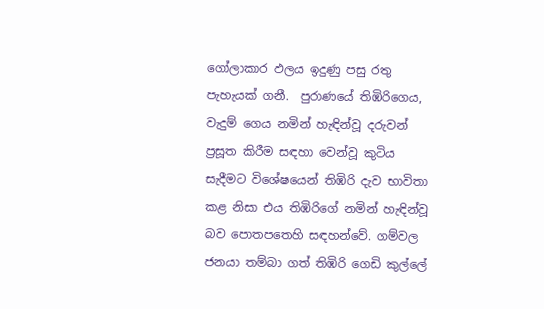ගෝලාකාර ඵලය ඉදුණු පසු රතු පැහැයක් ගනී.  පුරාණයේ තිඹිරිගෙය, වැදුම් ගෙය නමින් හැඳින්වූ දරුවන් ප්‍රසූත කිරීම සඳහා වෙන්වූ කුටිය සැදීමට විශේෂයෙන් තිඹිරි දැව භාවිතා කළ නිසා එය තිඹිරිගේ නමින් හැඳින්වූ බව පොතපතෙහි සඳහන්වේ. ගම්වල ජනයා තම්බා ගත් තිඹිරි ගෙඩි කුල්ලේ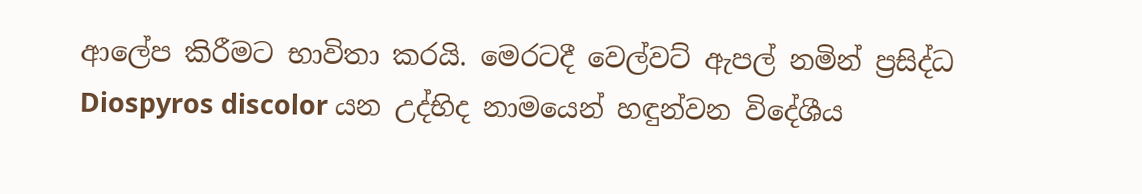ආලේප කිරීමට භාවිතා කරයි. මෙරටදී වෙල්වට් ඇපල් නමින් ප්‍රසිද්ධ Diospyros discolor යන උද්භිද නාමයෙන් හඳුන්වන විදේශීය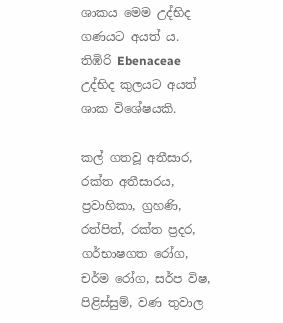ශාකය මෙම උද්භිද ගණයට අයත් ය. තිඹිරි Ebenaceae උද්භිද කුලයට අයත් ශාක විශේෂයකි.

කල් ගතවූ අතීසාර, රක්ත අතීසාරය, ප්‍රවාහිකා, ග්‍රහණි, රත්පිත්, රක්ත ප්‍රදර, ගර්භාෂගත රෝග, චර්ම රෝග, සර්ප විෂ, පිළිස්සුම්, වණ තුවාල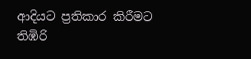ආදියට ප්‍රතිකාර කිරීමට තිඹිරි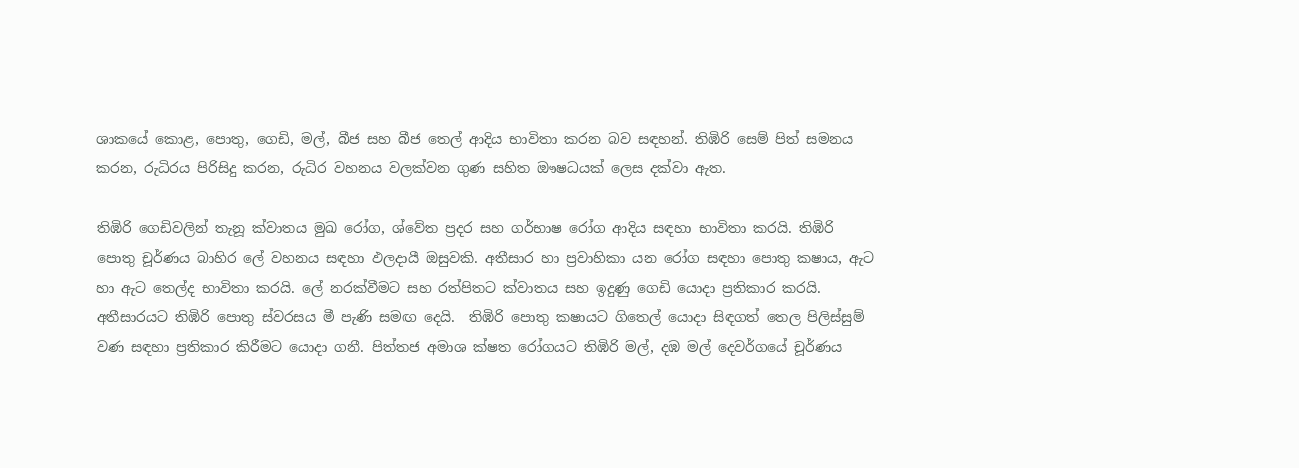ශාකයේ කොළ, පොතු, ගෙඩි, මල්, බීජ සහ බීජ තෙල් ආදිය භාවිතා කරන බව සඳහන්. තිඹිරි සෙම් පිත් සමනය කරන, රුධිරය පිරිසිදු කරන, රුධිර වහනය වලක්වන ගුණ සහිත ඖෂධයක් ලෙස දක්වා ඇත.

තිඹිරි ගෙඩිවලින් තැනූ ක්වාතය මුඛ රෝග, ශ්වේත ප්‍රදර සහ ගර්භාෂ රෝග ආදිය සඳහා භාවිතා කරයි. තිඹිරි පොතු චූර්ණය බාහිර ලේ වහනය සඳහා ඵලදායී ඔසුවකි. අතීසාර හා ප්‍රවාහිකා යන රෝග සඳහා පොතු කෂාය, ඇට හා ඇට තෙල්ද භාවිතා කරයි. ලේ නරක්වීමට සහ රත්පිතට ක්වාතය සහ ඉදුණු ගෙඩි යොදා ප්‍රතිකාර කරයි. අතීසාරයට තිඹිරි පොතු ස්වරසය මී පැණි සමඟ දෙයි.  තිඹිරි පොතු කෂායට ගිතෙල් යොදා සිඳගත් තෙල පිලිස්සුම් වණ සඳහා ප්‍රතිකාර කිරීමට යොදා ගනී. පිත්තජ අමාශ ක්ෂත රෝගයට තිඹිරි මල්, දඹ මල් දෙවර්ගයේ චූර්ණය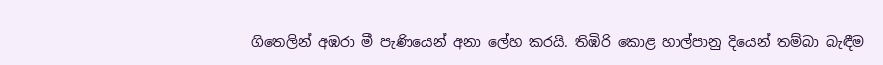ගිතෙලින් අඹරා මී පැණියෙන් අනා ලේහ කරයි. තිඹිරි කොළ හාල්පානු දියෙන් තම්බා බැඳීම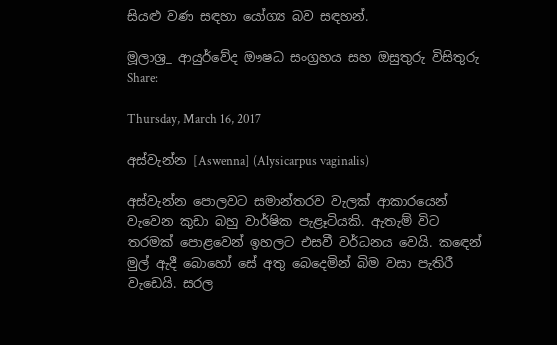සියළු වණ සඳහා යෝග්‍ය බව සඳහන්.

මූලාශ්‍ර_ ආයුර්වේද ඖෂධ සංග්‍රහය සහ ඔසුතුරු විසිතුරු
Share:

Thursday, March 16, 2017

අස්වැන්න [Aswenna] (Alysicarpus vaginalis)

අස්වැන්න පොලවට සමාන්තරව වැලක් ආකාරයෙන් වැවෙන කුඩා බහු වාර්ෂික පැළෑටියකි. ඇතැම් විට තරමක් පොළවෙන් ඉහලට එසවී වර්ධනය වෙයි. කඳෙන් මුල් ඇදී බොහෝ සේ අතු බෙදෙමින් බිම වසා පැතිරී වැඩෙයි. සරල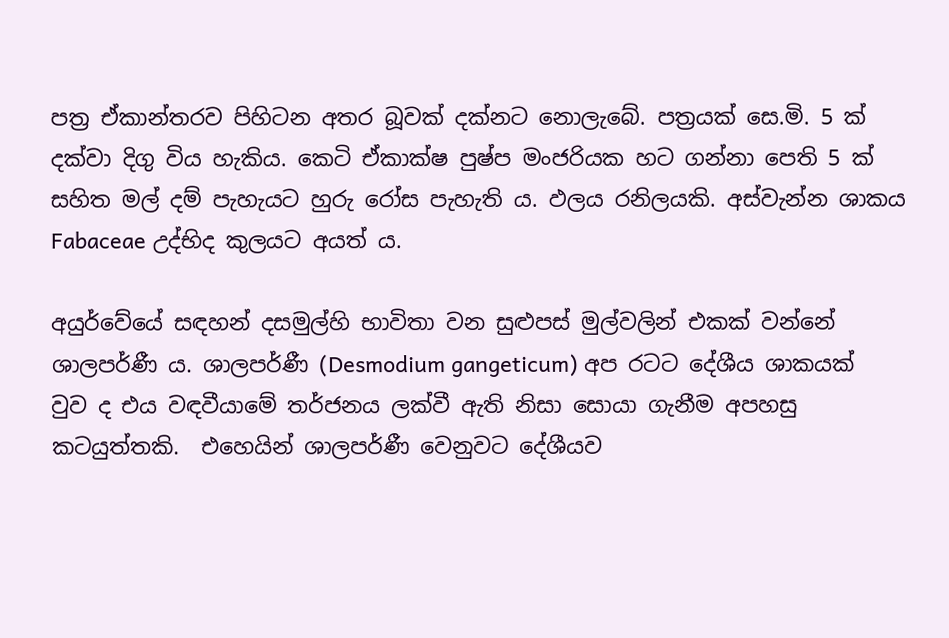පත්‍ර ඒකාන්තරව පිහිටන අතර බූවක් දක්නට නොලැබේ. පත්‍රයක් සෙ.මි. 5 ක් දක්වා දිගු විය හැකිය. කෙටි ඒකාක්ෂ පුෂ්ප මංජරියක හට ගන්නා පෙති 5 ක් සහිත මල් දම් පැහැයට හුරු රෝස පැහැති ය. ඵලය රනිලයකි. අස්වැන්න ශාකය Fabaceae උද්භිද කුලයට අයත් ය.

අයුර්වේයේ සඳහන් දසමුල්හි භාවිතා වන සුළුපස් මුල්වලින් එකක් වන්නේ ශාලපර්ණී ය. ශාලපර්ණී (Desmodium gangeticum) අප රටට දේශීය ශාකයක් වුව ද එය වඳවීයාමේ තර්ජනය ලක්වී ඇති නිසා සොයා ගැනීම අපහසු කටයුත්තකි.  එහෙයින් ශාලපර්ණී වෙනුවට දේශීයව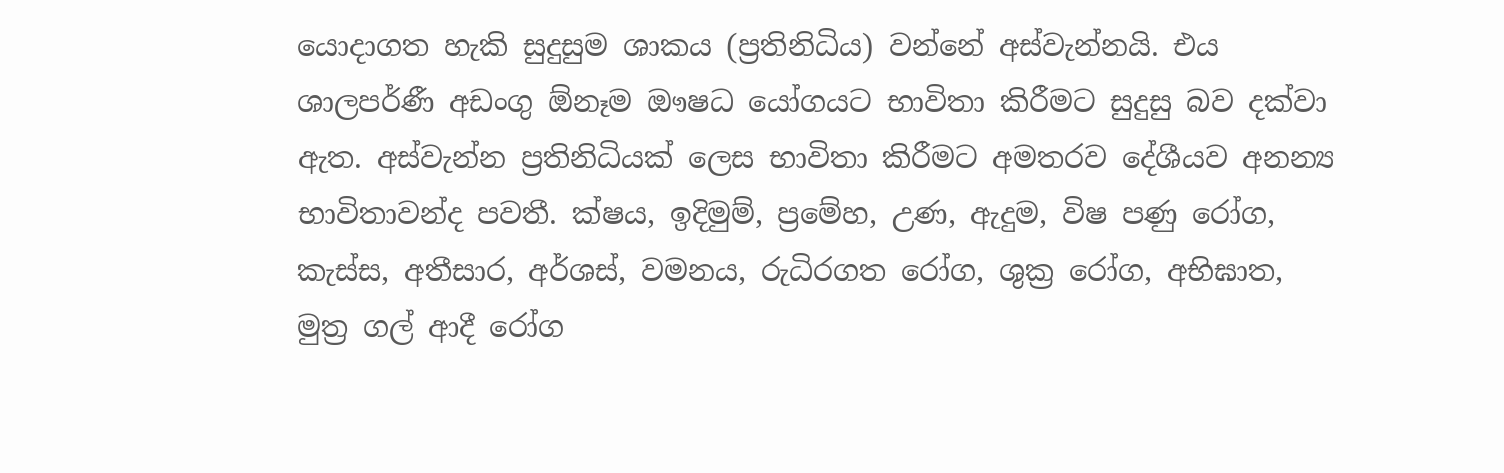යොදාගත හැකි සුදුසුම ශාකය (ප්‍රතිනිධිය) වන්නේ අස්වැන්නයි. එය ශාලපර්ණී අඩංගු ඕනෑම ඖෂධ යෝගයට භාවිතා කිරීමට සුදුසු බව දක්වා ඇත. අස්වැන්න ප්‍රතිනිධියක් ලෙස භාවිතා කිරීමට අමතරව දේශීයව අනන්‍ය භාවිතාවන්ද පවතී. ක්ෂය, ඉදිමුම්, ප්‍රමේහ, උණ, ඇදුම, විෂ පණු රෝග, කැස්ස, අතීසාර, අර්ශස්, වමනය, රුධිරගත රෝග, ශුක්‍ර රෝග, අභිඝාත, මුත්‍ර ගල් ආදී රෝග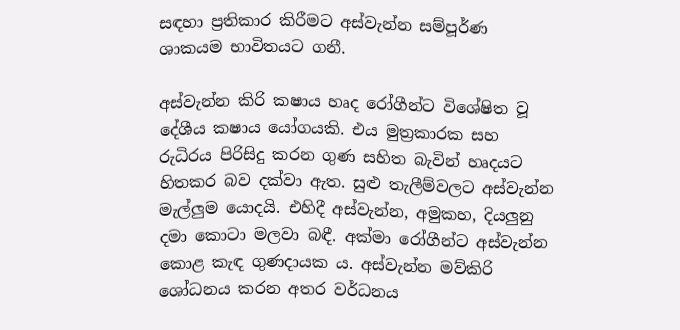සඳහා ප්‍රතිකාර කිරීමට අස්වැන්න සම්පූර්ණ ශාකයම භාවිතයට ගනී.

අස්වැන්න කිරි කෂාය හෘද රෝගීන්ට විශේෂිත වූ දේශීය කෂාය යෝගයකි. එය මුත්‍රකාරක සහ රුධිරය පිරිසිදු කරන ගුණ සහිත බැවින් හෘදයට හිතකර බව දක්වා ඇත. සුළු තැලීම්වලට අස්වැන්න මැල්ලුම යොදයි. එහිදී අස්වැන්න, අමුකහ, දියලුනු දමා කොටා මලවා බඳී. අක්මා රෝගීන්ට අස්වැන්න කොළ කැඳ ගුණදායක ය. අස්වැන්න මව්කිරි ශෝධනය කරන අතර වර්ධනය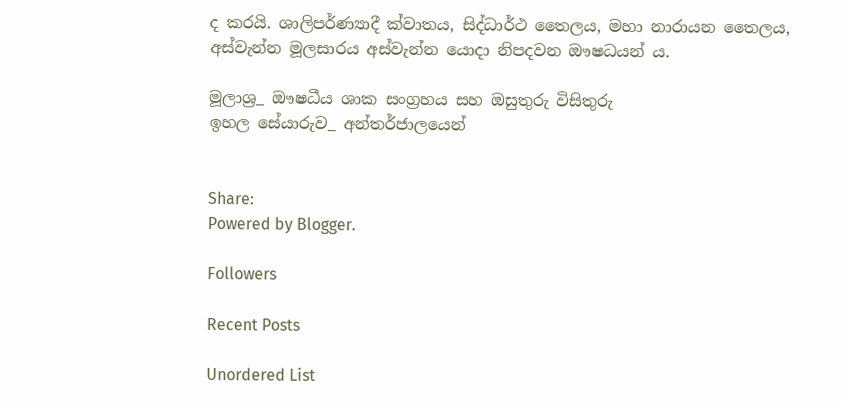ද කරයි. ශාලිපර්ණ්‍යාදී ක්වාතය, සිද්ධාර්ථ තෛලය, මහා නාරායන තෛලය, අස්වැන්න මූලසාරය අස්වැන්න යොදා නිපදවන ඖෂධයන් ය.

මූලාශ්‍ර_ ඖෂධීය ශාක සංග්‍රහය සහ ඔසුතුරු විසිතුරු
ඉහල සේයාරුව_ අන්තර්ජාලයෙන්


Share:
Powered by Blogger.

Followers

Recent Posts

Unordered List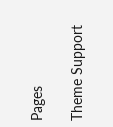Pages

Theme Support